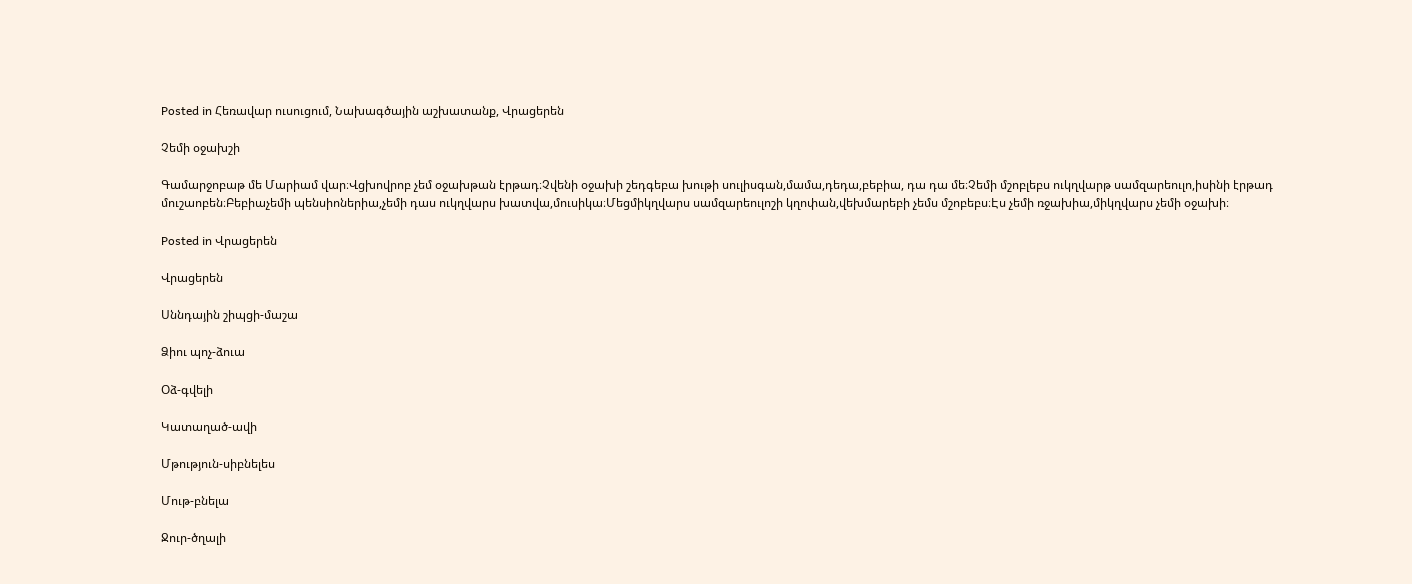Posted in Հեռավար ուսուցում, Նախագծային աշխատանք, Վրացերեն

Չեմի օջախշի

Գամարջոբաթ մե Մարիամ վար։Վցխովրոբ չեմ օջախթան էրթադ։Չվենի օջախի շեդգեբա խութի սուլիսգան,մամա,դեդա,բեբիա, դա դա մե։Չեմի մշոբլեբս ուկղվարթ սամզարեուլո,իսինի էրթադ մուշաոբեն։Բեբիաչեմի պենսիոներիա,չեմի դաս ուկղվարս խատվա,մուսիկա։Մեցմիկղվարս սամզարեուլոշի կղոփան,վեխմարեբի չեմս մշոբեբս։Էս չեմի ռջախիա,միկղվարս չեմի օջախի։

Posted in Վրացերեն

Վրացերեն

Սննդային շիպցի-մաշա

Ձիու պոչ-ձուա

Օձ-գվելի

Կատաղած-ավի

Մթություն-սիբնելես

Մութ-բնելա

Ջուր-ծղալի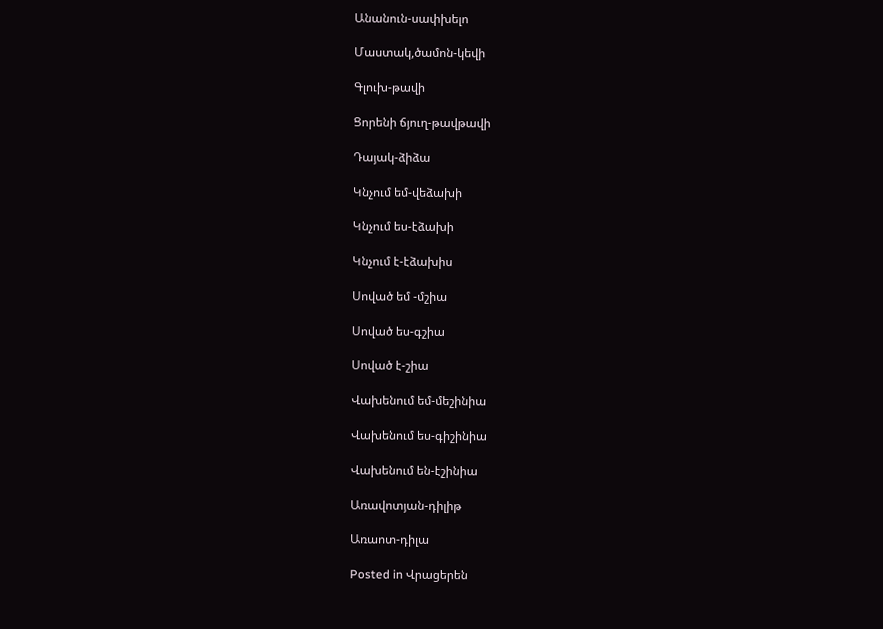Անանուն-սափխելո

Մաստակ,ծամոն-կեվի

Գլուխ-թավի

Ցորենի ճյուղ-թավթավի

Դայակ-ձիձա

Կնչում եմ-վեձախի

Կնչում ես-էձախի

Կնչում է-էձախիս

Սոված եմ -մշիա

Սոված ես-գշիա

Սոված է-շիա

Վախենում եմ-մեշինիա

Վախենում ես-գիշինիա

Վախենում են-էշինիա

Առավոտյան-դիլիթ

Առաոտ-դիլա

Posted in Վրացերեն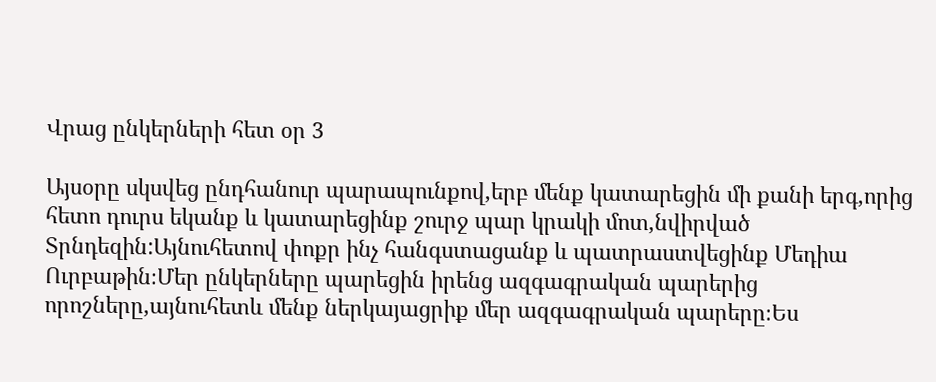Վրաց ընկերների հետ օր 3

Այսօրը սկսվեց ընդհանուր պարապունքով,երբ մենք կատարեցին մի քանի երգ,որից հետո դուրս եկանք և կատարեցինք շուրջ պար կրակի մոտ,նվիրված Տրնդեզին:Այնուհետով փոքր ինչ հանգստացանք և պատրաստվեցինք Մեդիա Ուրբաթին։Մեր ընկերները պարեցին իրենց ազգագրական պարերից որոշները,այնուհետև մենք ներկայացրիք մեր ազգագրական պարերը։Ես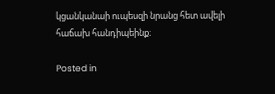կցանկանաի ուպեսզի նրանց հետ ավելի հաճախ հանդիպեինք։

Posted in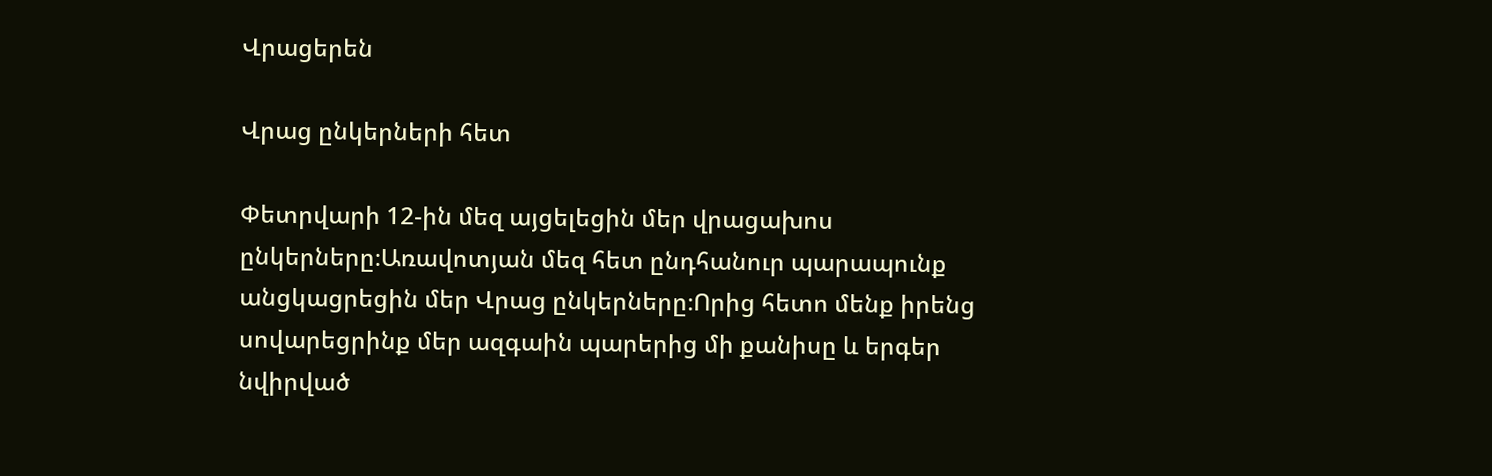Վրացերեն

Վրաց ընկերների հետ

Փետրվարի 12-ին մեզ այցելեցին մեր վրացախոս ընկերները։Առավոտյան մեզ հետ ընդհանուր պարապունք անցկացրեցին մեր Վրաց ընկերները։Որից հետո մենք իրենց սովարեցրինք մեր ազգաին պարերից մի քանիսը և երգեր նվիրված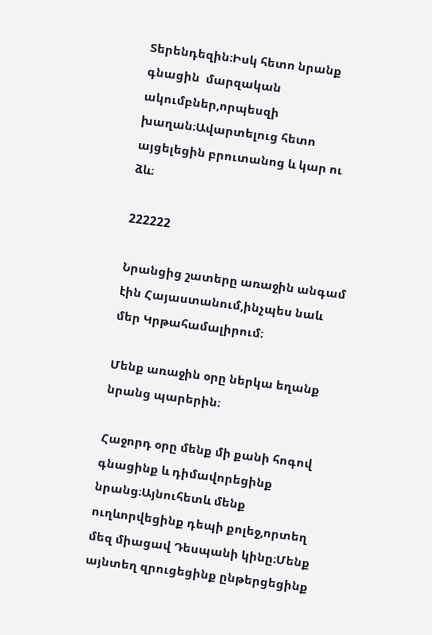Տերենդեզին։Իսկ հետո նրանք գնացին  մարզական ակումբներ,որպեսզի խաղան։Ավարտելուց հետո այցելեցին բրուտանոց և կար ու ձև։

222222

Նրանցից շատերը առաջին անգամ էին Հայաստանում,ինչպես նաև մեր Կրթահամալիրում։

Մենք առաջին օրը ներկա եղանք նրանց պարերին։

Հաջորդ օրը մենք մի քանի հոգով գնացինք և դիմավորեցինք նրանց։Այնուհետև մենք ուղևորվեցինք դեպի քոլեջ,որտեղ մեզ միացավ Դեսպանի կինը։Մենք այնտեղ զրուցեցինք ընթերցեցինք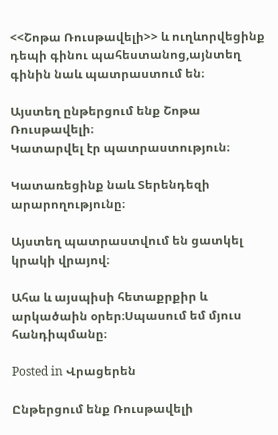<<Շոթա Ռուսթավելի>> և ուղևորվեցինք դեպի գինու պահեստանոց,այնտեղ գինին նաև պատրաստում են։

Այստեղ ընթերցում ենք Շոթա Ռուսթավելի։
Կատարվել էր պատրաստություն։

Կատառեցինք նաև Տերենդեզի արարողությունը։

Այստեղ պատրաստվում են ցատկել կրակի վրայով։

Ահա և այսպիսի հետաքրքիր և արկածաին օրեր։Սպասում եմ մյուս հանդիպմանը։

Posted in Վրացերեն

Ընթերցում ենք Ռուսթավելի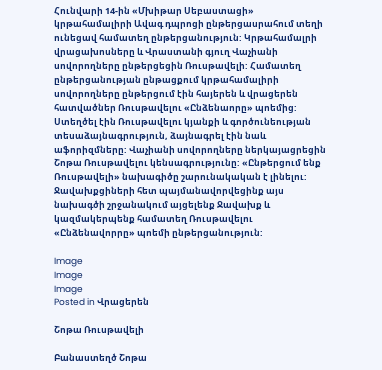Հունվարի 14-ին «Մխիթար Սեբաստացի» կրթահամալիրի Ավագ դպրոցի ընթերցասրահում տեղի ունեցավ համատեղ ընթերցանություն: Կրթահամալրի վրացախոսները և Վրաստանի գյուղ Վաչիանի սովորողները ընթերցեցին Ռուսթավելի: Համատեղ ընթերցանության ընթացքում կրթահամալիրի սովորողները ընթերցում էին հայերեն և վրացերեն հատվածներ Ռուսթավելու «Ընձենաորը» պոեմից: Ստեղծել էին Ռուսթավելու կյանքի և գործունեության տեսաձայնագրություն, ձայնագրել էին նաև աֆորիզմները: Վաչիանի սովորողները ներկայացրեցին Շոթա Ռուսթավելու կենսագրությունը: «Ընթերցում ենք Ռուսթավելի» նախագիծը շարունակական է լինելու: Ջավախքցիների հետ պայմանավորվեցինք այս նախագծի շրջանակում այցելենք Ջավախք և կազմակերպենք համատեղ Ռուսթավելու «Ընձենավորրը» պոեմի ընթերցանություն:

Image
Image
Image
Posted in Վրացերեն

Շոթա Ռուսթավելի

Բանաստեղծ Շոթա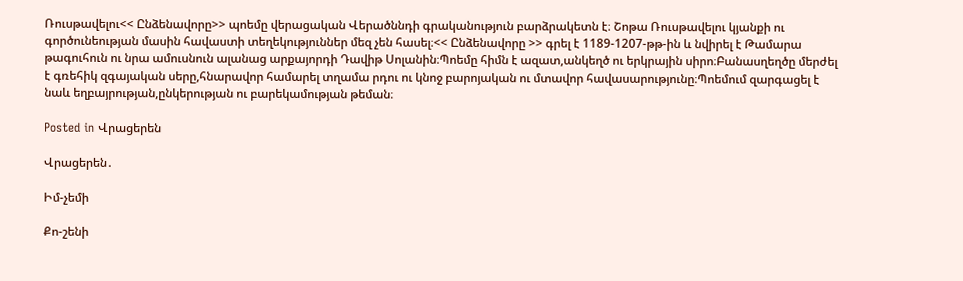Ռուսթավելու<< Ընձենավորը>> պոեմը վերացական Վերածննդի գրականություն բարձրակետն է։ Շոթա Ռուսթավելու կյանքի ու գործունեության մասին հավաստի տեղեկություններ մեզ չեն հասել։<< Ընձենավորը >> գրել է 1189-1207-թթ-ին և նվիրել է Թամարա թագուհուն ու նրա ամուսնուն ալանաց արքայորդի Դավիթ Սոլանին։Պոեմը հիմն է ազատ,անկեղծ ու երկրային սիրո։Բանասղեղծը մերժել է գռեհիկ զգայական սերը,հնարավոր համարել տղամա րդու ու կնոջ բարոյական ու մտավոր հավասարությունը։Պոեմում զարգացել է նաև եղբայրության,ընկերության ու բարեկամության թեման։

Posted in Վրացերեն

Վրացերեն․

Իմ-չեմի

Քո-շենի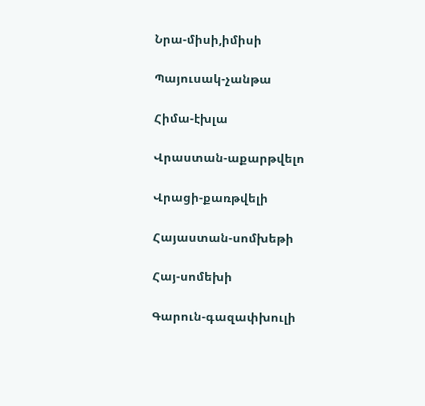Նրա-միսի,իմիսի

Պայուսակ-չանթա

Հիմա-էխլա

Վրաստան-աքարթվելո

Վրացի-քառթվելի

Հայաստան-սոմխեթի

Հայ-սոմեխի

Գարուն-գազափխուլի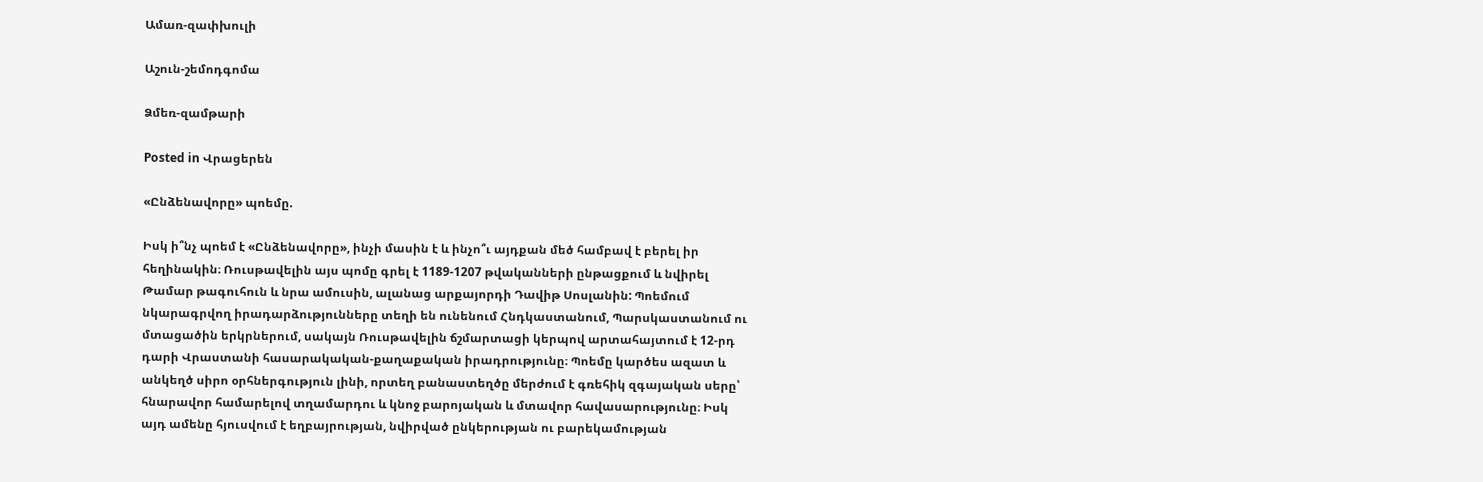Ամառ-զափխուլի

Աշուն-շեմոդգոմա

Ձմեռ-զամթարի

Posted in Վրացերեն

«Ընձենավորը» պոեմը.

Իսկ ի՞նչ պոեմ է «Ընձենավորը», ինչի մասին է և ինչո՞ւ այդքան մեծ համբավ է բերել իր հեղինակին։ Ռուսթավելին այս պոմը գրել է 1189-1207 թվականների ընթացքում և նվիրել Թամար թագուհուն և նրա ամուսին, ալանաց արքայորդի Դավիթ Սոսլանին: Պոեմում նկարագրվող իրադարձությունները տեղի են ունենում Հնդկաստանում, Պարսկաստանում ու մտացածին երկրներում, սակայն Ռուսթավելին ճշմարտացի կերպով արտահայտում է 12-րդ դարի Վրաստանի հասարակական-քաղաքական իրադրությունը։ Պոեմը կարծես ազատ և անկեղծ սիրո օրհներգություն լինի, որտեղ բանաստեղծը մերժում է գռեհիկ զգայական սերը՝ հնարավոր համարելով տղամարդու և կնոջ բարոյական և մտավոր հավասարությունը։ Իսկ այդ ամենը հյուսվում է եղբայրության, նվիրված ընկերության ու բարեկամության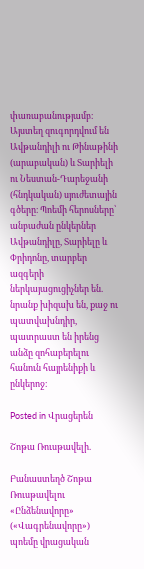փառաբանությամբ։ Այստեղ զուգորդվում են Ավթանդիլի ու Թինաթինի (արաբական) և Տարիելի ու Նեստան-Դարեջանի (հնդկական) սյուժետային գծերը։ Պոեմի հերոսները՝ անբաժան ընկերներ Ավթանդիլը, Տարիելը և Փրիդոնը, տարբեր ազգերի ներկայացուցիչներ են. նրանք խիզախ են, քաջ ու պատվախնդիր, պատրաստ են իրենց անձը զոհաբերելու հանուն հայրենիքի և ընկերոջ։

Posted in Վրացերեն

Շոթա Ռուսթավելի.

Բանաստեղծ Շոթա Ռուսթավելու «Ընձենավորը» («Վագրենավորը»)
պոեմը վրացական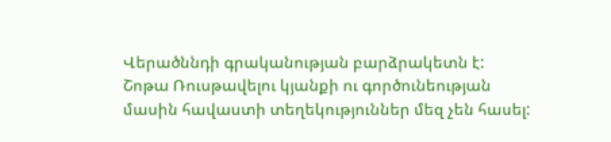Վերածննդի գրականության բարձրակետն է:
Շոթա Ռուսթավելու կյանքի ու գործունեության մասին հավաստի տեղեկություններ մեզ չեն հասել: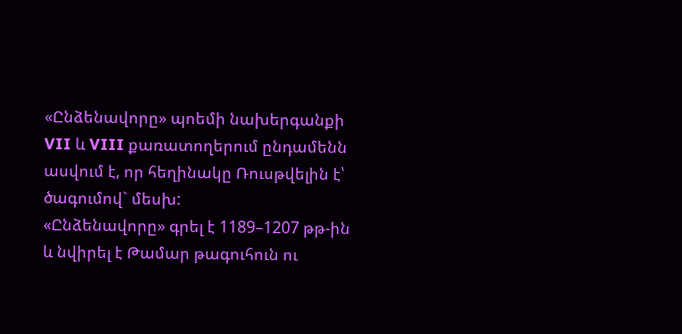«Ընձենավորը» պոեմի նախերգանքի VII և VIII քառատողերում ընդամենն ասվում է, որ հեղինակը Ռուսթվելին է՝ ծագումով` մեսխ:
«Ընձենավորը» գրել է 1189–1207 թթ-ին և նվիրել է Թամար թագուհուն ու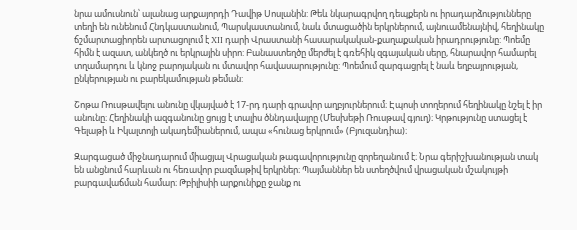նրա ամուսնուն՝ ալանաց արքայորդի Դավիթ Սոսլանին: Թեև նկարագրվող դեպքերն ու իրադարձությունները տեղի են ունենում Հնդկաստանում, Պարսկաստանում, նաև մտացածին երկրներում, այնուամենայնիվ, հեղինակը ճշմարտացիորեն արտացոլում է XII դարի Վրաստանի հասարակական-քաղաքական իրադրությունը: Պոեմը հիմն է ազատ, անկեղծ ու երկրային սիրո: Բանաստեղծը մերժել է գռեհիկ զգայական սերը, հնարավոր համարել տղամարդու և կնոջ բարոյական ու մտավոր հավասարությունը: Պոեմում զարգացրել է նաև եղբայրության, ընկերության ու բարեկամության թեման:

Շոթա Ռուսթավելու անունը վկայված է 17-րդ դարի գրավոր աղբյուրներում։ Էպոսի տողերում հեղինակը նշել է իր անունը։ Հեղինակի ազգանունը ցույց է տալիս ծննդավայրը (Մեսխեթի Ռուսթավ գյուղ)։ Կրթությունը ստացել է Գելաթի և Իկալտոյի ակադեմիաներում, ապա «հունաց երկրում» (Բյուզանդիա)։

Զարգացած միջնադարում միացյալ Վրացական թագավորությունը զորեղանում է։ Նրա գերիշխանության տակ են անցնում հարևան ու հեռավոր բազմաթիվ երկրներ։ Պայմաններ են ստեղծվում վրացական մշակույթի բարգավաճման համար։ Թբիլիսիի արքունիքը ջանք ու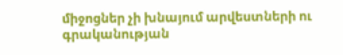միջոցներ չի խնայում արվեստների ու գրականության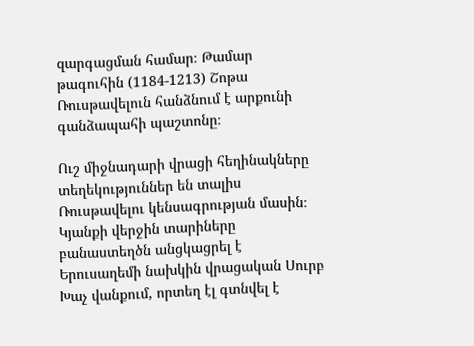զարգացման համար։ Թամար թագուհին (1184-1213) Շոթա Ռուսթավելուն հանձնում է արքունի գանձապահի պաշտոնը։

Ուշ միջնադարի վրացի հեղինակները տեղեկություններ են տալիս Ռուսթավելու կենսագրության մասին։ Կյանքի վերջին տարիները բանաստեղծն անցկացրել է Երուսաղեմի նախկին վրացական Սուրբ Խաչ վանքում, որտեղ էլ գտնվել է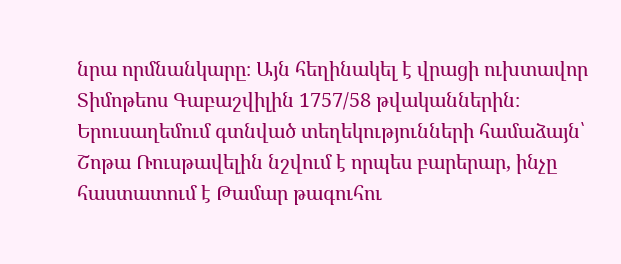նրա որմնանկարը։ Այն հեղինակել է վրացի ուխտավոր Տիմոթեոս Գաբաշվիլին 1757/58 թվականներին։ Երուսաղեմում գտնված տեղեկությունների համաձայն՝ Շոթա Ռուսթավելին նշվում է որպես բարերար, ինչը հաստատում է Թամար թագուհու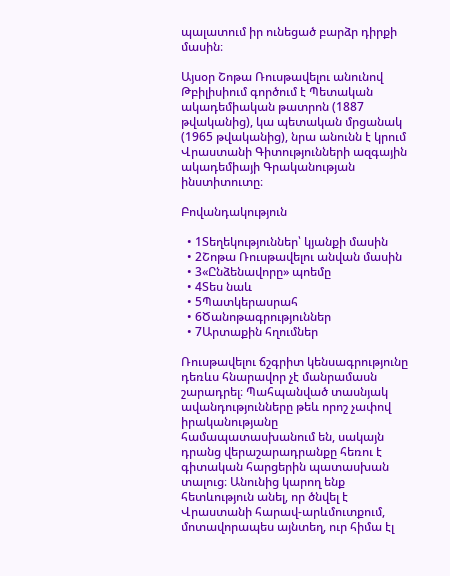պալատում իր ունեցած բարձր դիրքի մասին։

Այսօր Շոթա Ռուսթավելու անունով Թբիլիսիում գործում է Պետական ակադեմիական թատրոն (1887 թվականից), կա պետական մրցանակ (1965 թվականից), նրա անունն է կրում Վրաստանի Գիտությունների ազգային ակադեմիայի Գրականության ինստիտուտը։

Բովանդակություն

  • 1Տեղեկություններ՝ կյանքի մասին
  • 2Շոթա Ռուսթավելու անվան մասին
  • 3«Ընձենավորը» պոեմը
  • 4Տես նաև
  • 5Պատկերասրահ
  • 6Ծանոթագրություններ
  • 7Արտաքին հղումներ

Ռուսթավելու ճշգրիտ կենսագրությունը դեռևս հնարավոր չէ մանրամասն շարադրել։ Պահպանված տասնյակ ավանդությունները թեև որոշ չափով իրականությանը համապատասխանում են, սակայն դրանց վերաշարադրանքը հեռու է գիտական հարցերին պատասխան տալուց։ Անունից կարող ենք հետևություն անել, որ ծնվել է Վրաստանի հարավ-արևմուտքում, մոտավորապես այնտեղ, ուր հիմա էլ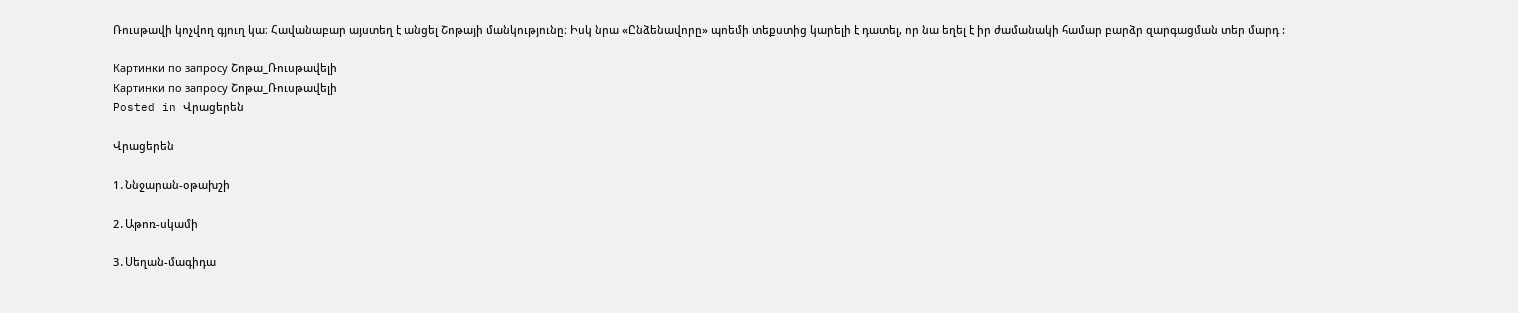Ռուսթավի կոչվող գյուղ կա։ Հավանաբար այստեղ է անցել Շոթայի մանկությունը։ Իսկ նրա «Ընձենավորը» պոեմի տեքստից կարելի է դատել, որ նա եղել է իր ժամանակի համար բարձր զարգացման տեր մարդ :

Картинки по запросу Շոթա_Ռուսթավելի
Картинки по запросу Շոթա_Ռուսթավելի
Posted in Վրացերեն

Վրացերեն

1․Ննջարան-օթախշի

2․Աթոռ-սկամի

3․Սեղան-մագիդա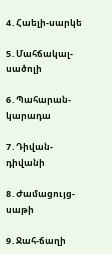4․Հաելի-սարկե

5․Մահճակալ-սածոլի

6․Պահարան-կարադա

7․Դիվան-դիվանի

8․Ժամացույց-սաթի

9․Ջահ-ճաղի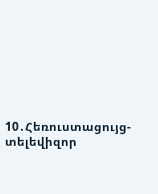10․Հեռուստացույց-տելեվիզոր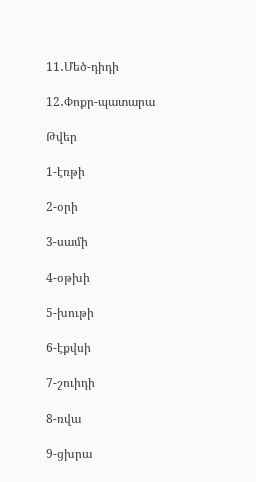11․Մեծ-դիդի

12․Փոքր-պատարա

Թվեր

1-էռթի

2-օրի

3-սամի

4-օթխի

5-խութի

6-էքվսի

7-շուիդի

8-ռվա

9-ցխրա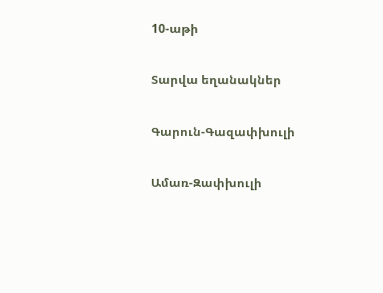10-աթի

Տարվա եղանակներ

Գարուն-Գազափխուլի

Ամառ-Զափխուլի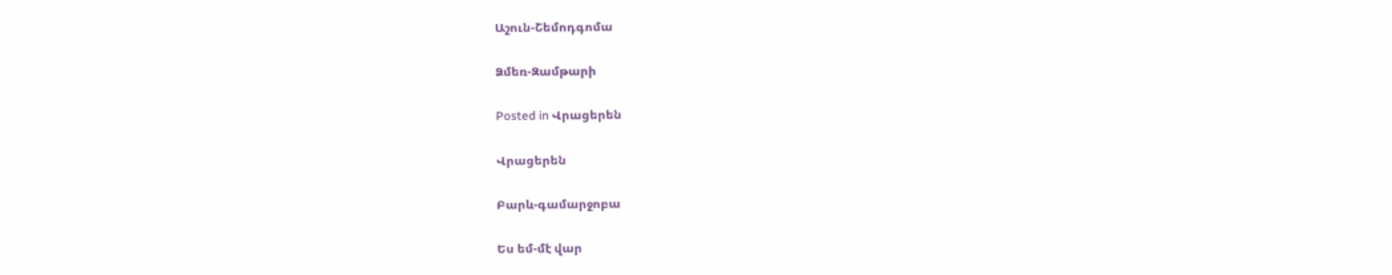Աշուն-Շեմոդգոմա

Ձմեռ-Զամթարի

Posted in Վրացերեն

Վրացերեն

Բարև-գամարջոբա

Ես եմ-մէ վար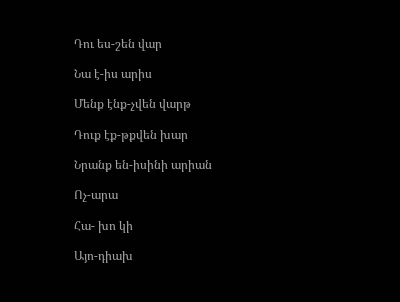Դու ես-շեն վար

Նա է-իս արիս

Մենք էնք-չվեն վարթ

Դուք էք-թքվեն խար

Նրանք են-իսինի արիան

Ոչ-արա

Հա- խո կի

Այո-դիախ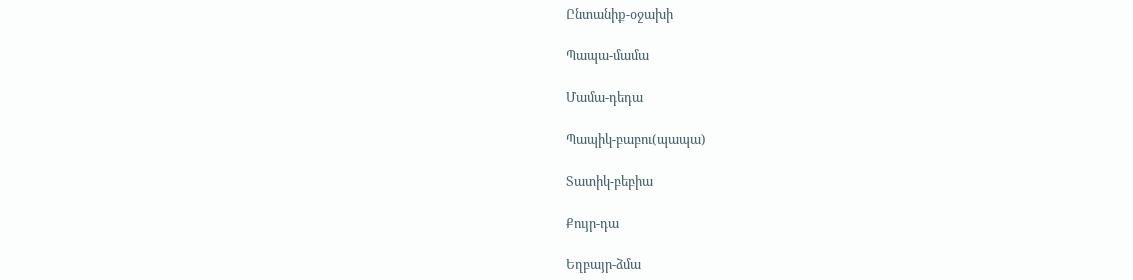Ընտանիք-օջախի

Պապա-մամա

Մամա-դեդա

Պապիկ-բաբու(պապա)

Տատիկ-բեբիա

Քույր-դա

Եղբայր-ձմա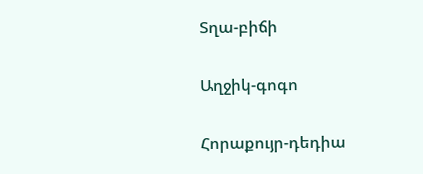Տղա-բիճի

Աղջիկ-գոգո

Հորաքույր-դեդիա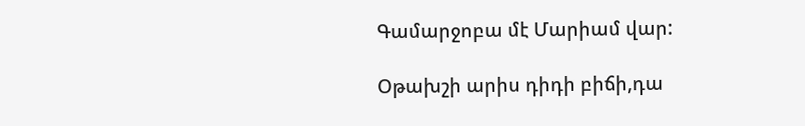Գամարջոբա մէ Մարիամ վար:

Օթախշի արիս դիդի բիճի,դա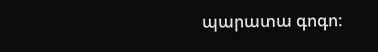պարատա գոգո: